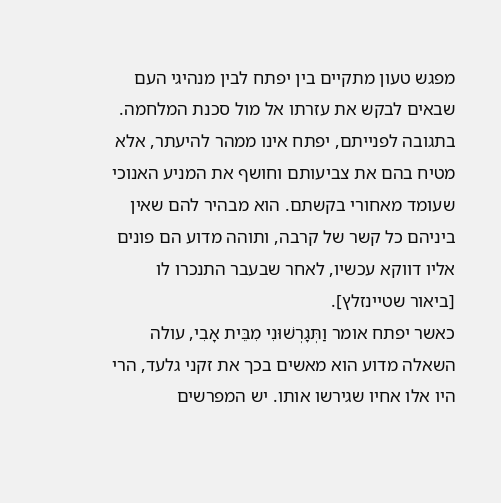מפגש טעון מתקיים בין יפתח לבין מנהיגי העם שבאים לבקש את עזרתו אל מול סכנת המלחמה. בתגובה לפנייתם, יפתח אינו ממהר להיעתר, אלא מטיח בהם את צביעותם וחושף את המניע האנוכי שעומד מאחורי בקשתם. הוא מבהיר להם שאין ביניהם כל קשר של קרבה, ותוהה מדוע הם פונים אליו דווקא עכשיו, לאחר שבעבר התנכרו לו [ביאור שטיינזלץ].
כאשר יפתח אומר וַתְּגָרְשׁוּנִי מִבֵּית אָבִי, עולה השאלה מדוע הוא מאשים בכך את זקני גלעד, הרי היו אלו אחיו שגירשו אותו. יש המפרשים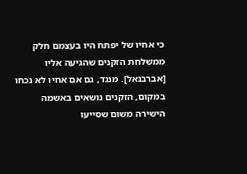כי אחיו של יפתח היו בעצמם חלק ממשלחת הזקנים שהגיעה אליו [אברבנאל]. מנגד, גם אם אחיו לא נכחו במקום, הזקנים נושאים באשמה הישירה משום שסייעו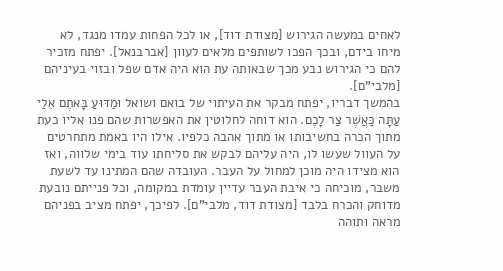לאחים במעשה הגירוש [מצודת דוד], או לכל הפחות עמדו מנגד, לא מיחו בידם, ובכך הפכו לשותפים מלאים לעוון [אברבנאל]. יפתח מזכיר להם כי הגירוש נבע מכך שבאותה עת הוא היה אדם שפל ובזוי בעיניהם [מלבי"ם].
בהמשך דבריו, יפתח מבקר את העיתוי של בואם ושואל וּמַדּוּעַ בָּאתֶם אֵלַי עַתָּה כַּאֲשֶׁר צַר לָכֶם. הוא דוחה לחלוטין את האפשרות שהם פנו אליו כעת מתוך הכרה בחשיבותו או מתוך אהבה כלפיו. אילו היו באמת מתחרטים על העוול שעשו לו, היה עליהם לבקש את סליחתו עוד בימי שלווה, ואז הוא מצידו היה מוכן למחול על העבר. העובדה שהם המתינו עד לשעת משבר, מוכיחה כי איבת העבר עדיין עומדת במקומה, וכל פנייתם נובעת מדוחק והכרח בלבד [מצודת דוד, מלבי"ם]. לפיכך, יפתח מציב בפניהם מראה ותוהה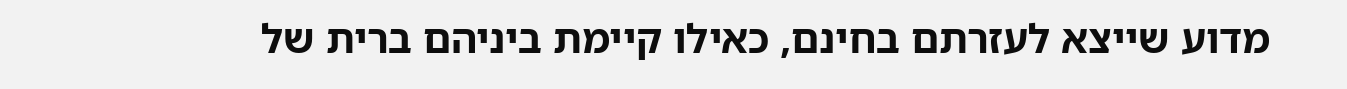מדוע שייצא לעזרתם בחינם, כאילו קיימת ביניהם ברית של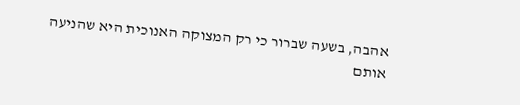אהבה, בשעה שברור כי רק המצוקה האנוכית היא שהניעה אותם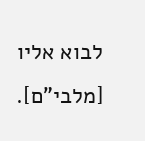לבוא אליו [מלבי"ם].